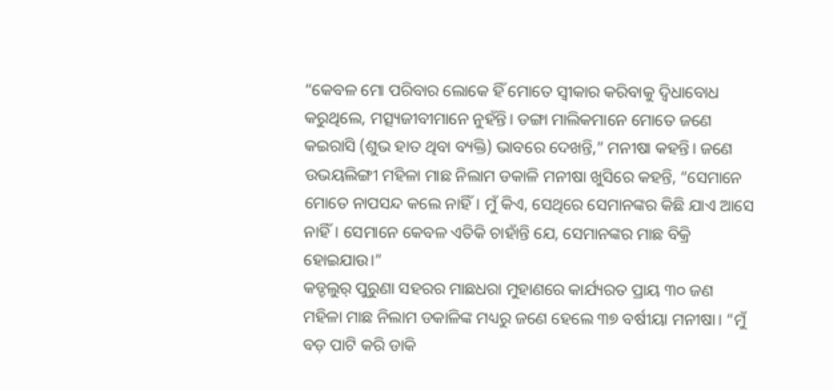“କେବଳ ମୋ ପରିବାର ଲୋକେ ହିଁ ମୋତେ ସ୍ୱୀକାର କରିବାକୁ ଦ୍ୱିଧାବୋଧ କରୁଥିଲେ, ମତ୍ସ୍ୟଜୀବୀମାନେ ନୁହଁନ୍ତି। ଡଙ୍ଗା ମାଲିକମାନେ ମୋତେ ଜଣେ କଇରାସି (ଶୁଭ ହାତ ଥିବା ବ୍ୟକ୍ତି) ଭାବରେ ଦେଖନ୍ତି,” ମନୀଷା କହନ୍ତି। ଜଣେ ଉଭୟଲିଙ୍ଗୀ ମହିଳା ମାଛ ନିଲାମ ଡକାଳି ମନୀଷା ଖୁସିରେ କହନ୍ତି, “ସେମାନେ ମୋତେ ନାପସନ୍ଦ କଲେ ନାହିଁ। ମୁଁ କିଏ, ସେଥିରେ ସେମାନଙ୍କର କିଛି ଯାଏ ଆସେ ନାହିଁ। ସେମାନେ କେବଳ ଏତିକି ଚାହାଁନ୍ତି ଯେ, ସେମାନଙ୍କର ମାଛ ବିକ୍ରି ହୋଇଯାଉ।”
କଡ୍ଡଲୁର୍ ପୁରୁଣା ସହରର ମାଛଧରା ମୁହାଣରେ କାର୍ଯ୍ୟରତ ପ୍ରାୟ ୩୦ ଜଣ ମହିଳା ମାଛ ନିଲାମ ଡକାଳିଙ୍କ ମଧ୍ୟରୁ ଜଣେ ହେଲେ ୩୭ ବର୍ଷୀୟା ମନୀଷା। “ମୁଁ ବଡ଼ ପାଟି କରି ଡାକି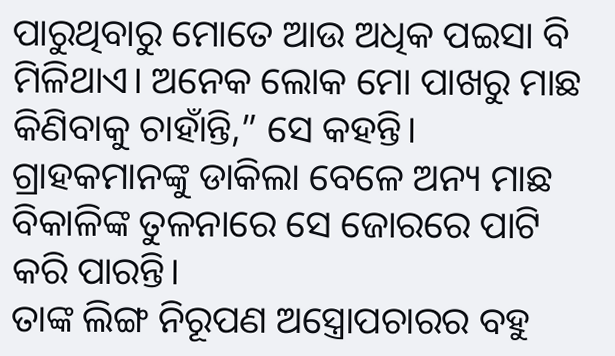ପାରୁଥିବାରୁ ମୋତେ ଆଉ ଅଧିକ ପଇସା ବି ମିଳିଥାଏ। ଅନେକ ଲୋକ ମୋ ପାଖରୁ ମାଛ କିଣିବାକୁ ଚାହାଁନ୍ତି,” ସେ କହନ୍ତି। ଗ୍ରାହକମାନଙ୍କୁ ଡାକିଲା ବେଳେ ଅନ୍ୟ ମାଛ ବିକାଳିଙ୍କ ତୁଳନାରେ ସେ ଜୋରରେ ପାଟି କରି ପାରନ୍ତି।
ତାଙ୍କ ଲିଙ୍ଗ ନିରୂପଣ ଅସ୍ତ୍ରୋପଚାରର ବହୁ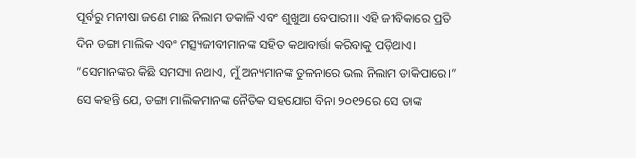ପୂର୍ବରୁ ମନୀଷା ଜଣେ ମାଛ ନିଲାମ ଡକାଳି ଏବଂ ଶୁଖୁଆ ବେପାରୀ।। ଏହି ଜୀବିକାରେ ପ୍ରତି ଦିନ ଡଙ୍ଗା ମାଲିକ ଏବଂ ମତ୍ସ୍ୟଜୀବୀମାନଙ୍କ ସହିତ କଥାବାର୍ତ୍ତା କରିବାକୁ ପଡ଼ିଥାଏ। “ସେମାନଙ୍କର କିଛି ସମସ୍ୟା ନଥାଏ, ମୁଁ ଅନ୍ୟମାନଙ୍କ ତୁଳନାରେ ଭଲ ନିଲାମ ଡାକିପାରେ।”
ସେ କହନ୍ତି ଯେ, ଡଙ୍ଗା ମାଲିକମାନଙ୍କ ନୈତିକ ସହଯୋଗ ବିନା ୨୦୧୨ରେ ସେ ତାଙ୍କ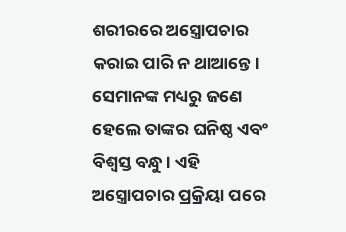ଶରୀରରେ ଅସ୍ତ୍ରୋପଚାର କରାଇ ପାରି ନ ଥାଆନ୍ତେ। ସେମାନଙ୍କ ମଧ୍ୟରୁ ଜଣେ ହେଲେ ତାଙ୍କର ଘନିଷ୍ଠ ଏବଂ ବିଶ୍ୱସ୍ତ ବନ୍ଧୁ। ଏହି ଅସ୍ତ୍ରୋପଚାର ପ୍ରକ୍ରିୟା ପରେ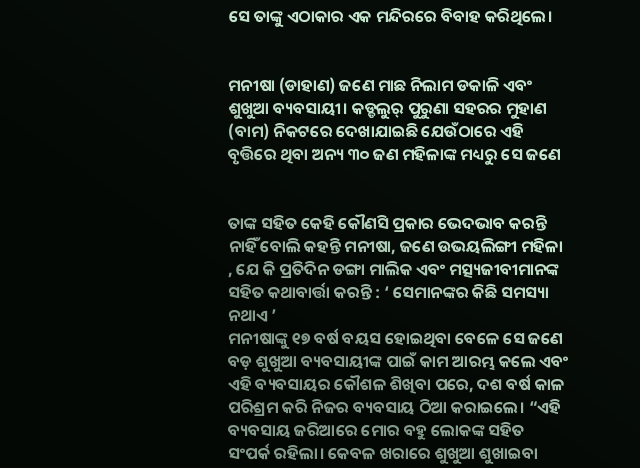ସେ ତାଙ୍କୁ ଏଠାକାର ଏକ ମନ୍ଦିରରେ ବିବାହ କରିଥିଲେ।


ମନୀଷା (ଡାହାଣ) ଜଣେ ମାଛ ନିଲାମ ଡକାଳି ଏବଂ ଶୁଖୁଆ ବ୍ୟବସାୟୀ। କଡ୍ଡଲୁର୍ ପୁରୁଣା ସହରର ମୁହାଣ (ବାମ) ନିକଟରେ ଦେଖାଯାଇଛି ଯେଉଁଠାରେ ଏହି ବୃତ୍ତିରେ ଥିବା ଅନ୍ୟ ୩୦ ଜଣ ମହିଳାଙ୍କ ମଧ୍ୟରୁ ସେ ଜଣେ


ତାଙ୍କ ସହିତ କେହି କୌଣସି ପ୍ରକାର ଭେଦଭାବ କରନ୍ତି ନାହିଁ ବୋଲି କହନ୍ତି ମନୀଷା, ଜଣେ ଉଭୟଲିଙ୍ଗୀ ମହିଳା , ଯେ କି ପ୍ରତିଦିନ ଡଙ୍ଗା ମାଲିକ ଏବଂ ମତ୍ସ୍ୟଜୀବୀମାନଙ୍କ ସହିତ କଥାବାର୍ତ୍ତା କରନ୍ତି : ‘ ସେମାନଙ୍କର କିଛି ସମସ୍ୟା ନଥାଏ ’
ମନୀଷାଙ୍କୁ ୧୭ ବର୍ଷ ବୟସ ହୋଇଥିବା ବେଳେ ସେ ଜଣେ ବଡ଼ ଶୁଖୁଆ ବ୍ୟବସାୟୀଙ୍କ ପାଇଁ କାମ ଆରମ୍ଭ କଲେ ଏବଂ ଏହି ବ୍ୟବସାୟର କୌଶଳ ଶିଖିବା ପରେ, ଦଶ ବର୍ଷ କାଳ ପରିଶ୍ରମ କରି ନିଜର ବ୍ୟବସାୟ ଠିଆ କରାଇଲେ। “ଏହି ବ୍ୟବସାୟ ଜରିଆରେ ମୋର ବହୁ ଲୋକଙ୍କ ସହିତ ସଂପର୍କ ରହିଲା। କେବଳ ଖରାରେ ଶୁଖୁଆ ଶୁଖାଇବା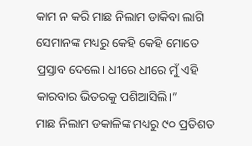କାମ ନ କରି ମାଛ ନିଲାମ ଡାକିବା ଲାଗି ସେମାନଙ୍କ ମଧ୍ୟରୁ କେହି କେହି ମୋତେ ପ୍ରସ୍ତାବ ଦେଲେ। ଧୀରେ ଧୀରେ ମୁଁ ଏହି କାରବାର ଭିତରକୁ ପଶିଆସିଲି।”
ମାଛ ନିଲାମ ଡକାଳିଙ୍କ ମଧ୍ୟରୁ ୯୦ ପ୍ରତିଶତ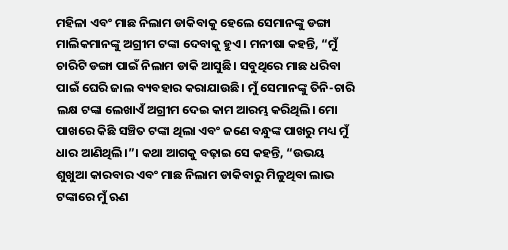ମହିଳା ଏବଂ ମାଛ ନିଲାମ ଡାକିବାକୁ ହେଲେ ସେମାନଙ୍କୁ ଡଙ୍ଗା ମାଲିକମାନଙ୍କୁ ଅଗ୍ରୀମ ଟଙ୍କା ଦେବାକୁ ହୁଏ। ମନୀଷା କହନ୍ତି, “ମୁଁ ଚାରିଟି ଡଙ୍ଗା ପାଇଁ ନିଲାମ ଡାକି ଆସୁଛି। ସବୁଥିରେ ମାଛ ଧରିବା ପାଇଁ ଘେରି ଜାଲ ବ୍ୟବହାର କରାଯାଉଛି। ମୁଁ ସେମାନଙ୍କୁ ତିନି-ଚାରି ଲକ୍ଷ ଟଙ୍କା ଲେଖାଏଁ ଅଗ୍ରୀମ ଦେଇ କାମ ଆରମ୍ଭ କରିଥିଲି। ମୋ ପାଖରେ କିଛି ସଞ୍ଚିତ ଟଙ୍କା ଥିଲା ଏବଂ ଜଣେ ବନ୍ଧୁଙ୍କ ପାଖରୁ ମଧ୍ୟ ମୁଁ ଧାର ଆଣିଥିଲି।”। କଥା ଆଗକୁ ବଢ଼ାଇ ସେ କହନ୍ତି, “ଉଭୟ ଶୁଖୁଆ କାରବାର ଏବଂ ମାଛ ନିଲାମ ଡାକିବାରୁ ମିଳୁଥିବା ଲାଭ ଟଙ୍କାରେ ମୁଁ ଋଣ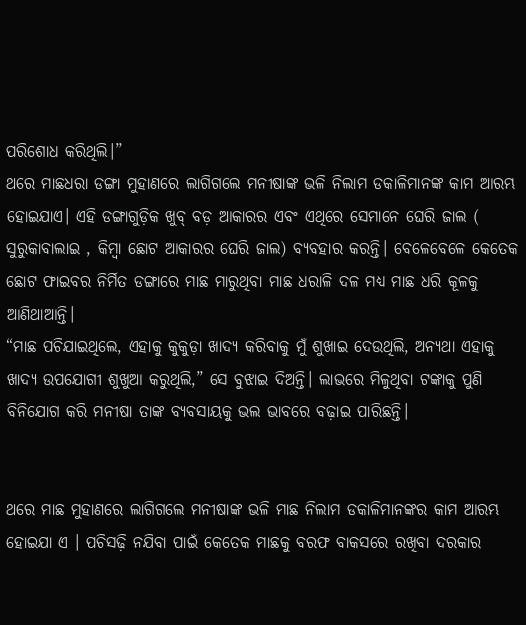ପରିଶୋଧ କରିଥିଲି।”
ଥରେ ମାଛଧରା ଡଙ୍ଗା ମୁହାଣରେ ଲାଗିଗଲେ ମନୀଷାଙ୍କ ଭଳି ନିଲାମ ଡକାଳିମାନଙ୍କ କାମ ଆରମ୍ଭ ହୋଇଯାଏ। ଏହି ଡଙ୍ଗାଗୁଡ଼ିକ ଖୁବ୍ ବଡ଼ ଆକାରର ଏବଂ ଏଥିରେ ସେମାନେ ଘେରି ଜାଲ ( ସୁରୁକାବାଲାଇ , କିମ୍ବା ଛୋଟ ଆକାରର ଘେରି ଜାଲ) ବ୍ୟବହାର କରନ୍ତି। ବେଳେବେଳେ କେତେକ ଛୋଟ ଫାଇବର ନିର୍ମିତ ଡଙ୍ଗାରେ ମାଛ ମାରୁଥିବା ମାଛ ଧରାଳି ଦଳ ମଧ୍ୟ ମାଛ ଧରି କୂଳକୁ ଆଣିଥାଆନ୍ତି।
“ମାଛ ପଚିଯାଇଥିଲେ, ଏହାକୁ କୁକୁଡ଼ା ଖାଦ୍ୟ କରିବାକୁ ମୁଁ ଶୁଖାଇ ଦେଉଥିଲି, ଅନ୍ୟଥା ଏହାକୁ ଖାଦ୍ୟ ଉପଯୋଗୀ ଶୁଖୁଆ କରୁଥିଲି,” ସେ ବୁଝାଇ ଦିଅନ୍ତି। ଲାଭରେ ମିଳୁଥିବା ଟଙ୍କାକୁ ପୁଣି ବିନିଯୋଗ କରି ମନୀଷା ତାଙ୍କ ବ୍ୟବସାୟକୁ ଭଲ ଭାବରେ ବଢ଼ାଇ ପାରିଛନ୍ତି।


ଥରେ ମାଛ ମୁହାଣରେ ଲାଗିଗଲେ ମନୀଷାଙ୍କ ଭଳି ମାଛ ନିଲାମ ଡକାଳିମାନଙ୍କର କାମ ଆରମ୍ଭ ହୋଇଯା ଏ । ପଚିସଢ଼ି ନଯିବା ପାଇଁ କେତେକ ମାଛକୁ ବରଫ ବାକସରେ ରଖିବା ଦରକାର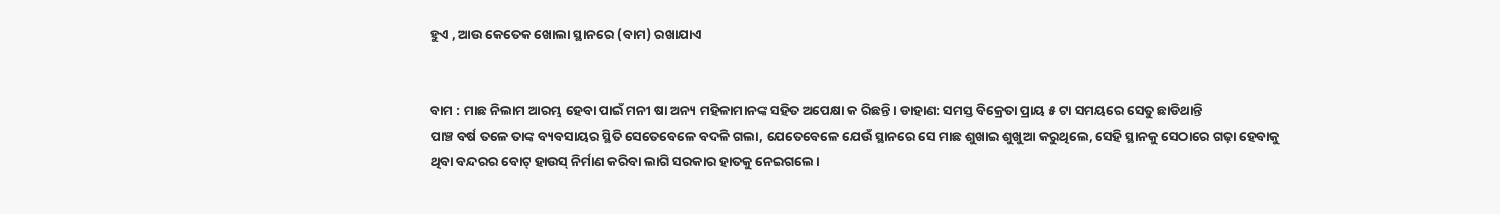ହୁଏ , ଆଉ କେତେକ ଖୋଲା ସ୍ଥାନରେ (ବାମ) ରଖାଯାଏ


ବାମ : ମାଛ ନିଲାମ ଆରମ୍ଭ ହେବା ପାଇଁ ମନୀ ଷା ଅନ୍ୟ ମହିଳାମାନଙ୍କ ସହିତ ଅପେକ୍ଷା କ ରିଛନ୍ତି। ଡାହାଣ: ସମସ୍ତ ବିକ୍ରେତା ପ୍ରାୟ ୫ ଟା ସମୟରେ ସେତୁ ଛାଡିଥାନ୍ତି
ପାଞ୍ଚ ବର୍ଷ ତଳେ ତାଙ୍କ ବ୍ୟବସାୟର ସ୍ଥିତି ସେତେବେଳେ ବଦଳି ଗଲା, ଯେତେବେଳେ ଯେଉଁ ସ୍ଥାନରେ ସେ ମାଛ ଶୁଖାଇ ଶୁଖୁଆ କରୁଥିଲେ, ସେହି ସ୍ଥାନକୁ ସେଠାରେ ଗଢ଼ା ହେବାକୁ ଥିବା ବନ୍ଦରର ବୋଟ୍ ହାଉସ୍ ନିର୍ମାଣ କରିବା ଲାଗି ସରକାର ହାତକୁ ନେଇଗଲେ।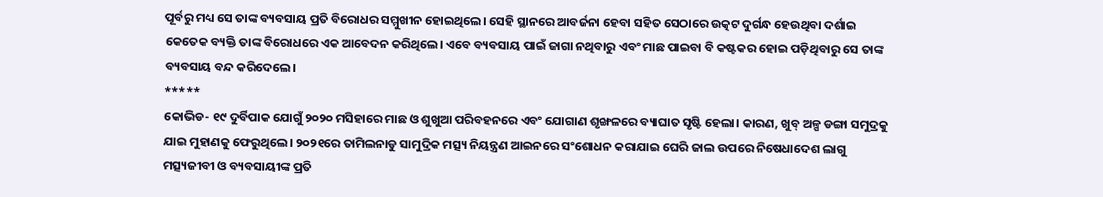ପୂର୍ବରୁ ମଧ୍ୟ ସେ ତାଙ୍କ ବ୍ୟବସାୟ ପ୍ରତି ବିରୋଧର ସମ୍ମୁଖୀନ ହୋଇଥିଲେ। ସେହି ସ୍ଥାନରେ ଆବର୍ଜନା ହେବା ସହିତ ସେଠାରେ ଉତ୍କଟ ଦୁର୍ଗନ୍ଧ ହେଉଥିବା ଦର୍ଶାଇ କେତେକ ବ୍ୟକ୍ତି ତାଙ୍କ ବିରୋଧରେ ଏକ ଆବେଦନ କରିଥିଲେ। ଏବେ ବ୍ୟବସାୟ ପାଇଁ ଜାଗା ନଥିବାରୁ ଏବଂ ମାଛ ପାଇବା ବି କଷ୍ଟକର ହୋଇ ପଡ଼ିଥିବାରୁ ସେ ତାଙ୍କ ବ୍ୟବସାୟ ବନ୍ଦ କରିଦେଲେ।
*****
କୋଭିଡ- ୧୯ ଦୁର୍ବିପାକ ଯୋଗୁଁ ୨୦୨୦ ମସିହାରେ ମାଛ ଓ ଶୁଖୁଆ ପରିବହନରେ ଏବଂ ଯୋଗାଣ ଶୃଙ୍ଖଳରେ ବ୍ୟାଘାତ ସୃଷ୍ଟି ହେଲା। କାରଣ, ଖୁବ୍ ଅଳ୍ପ ଡଙ୍ଗା ସମୁଦ୍ରକୁ ଯାଇ ମୁହାଣକୁ ଫେରୁଥିଲେ। ୨୦୨୧ରେ ତାମିଲନାଡୁ ସାମୁଦ୍ରିକ ମତ୍ସ୍ୟ ନିୟନ୍ତ୍ରଣ ଆଇନରେ ସଂଶୋଧନ କରାଯାଇ ଘେରି ଜାଲ ଉପରେ ନିଷେଧାଦେଶ ଲାଗୁ ମତ୍ସ୍ୟଜୀବୀ ଓ ବ୍ୟବସାୟୀଙ୍କ ପ୍ରତି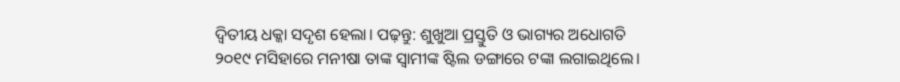ଦ୍ୱିତୀୟ ଧକ୍କା ସଦୃଶ ହେଲା। ପଢ଼ନ୍ତୁ: ଶୁଖୁଆ ପ୍ରସ୍ତୁତି ଓ ଭାଗ୍ୟର ଅଧୋଗତି
୨୦୧୯ ମସିହାରେ ମନୀଷା ତାଙ୍କ ସ୍ୱାମୀଙ୍କ ଷ୍ଟିଲ ଡଙ୍ଗାରେ ଟଙ୍କା ଲଗାଇଥିଲେ।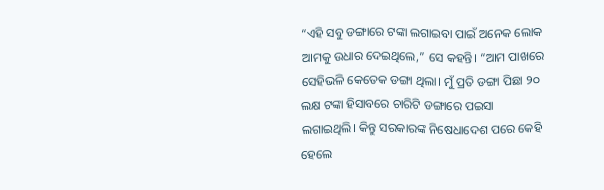“ଏହି ସବୁ ଡଙ୍ଗାରେ ଟଙ୍କା ଲଗାଇବା ପାଇଁ ଅନେକ ଲୋକ ଆମକୁ ଉଧାର ଦେଇଥିଲେ,” ସେ କହନ୍ତି। “ଆମ ପାଖରେ ସେହିଭଳି କେତେକ ଡଙ୍ଗା ଥିଲା। ମୁଁ ପ୍ରତି ଡଙ୍ଗା ପିଛା ୨୦ ଲକ୍ଷ ଟଙ୍କା ହିସାବରେ ଚାରିଟି ଡଙ୍ଗାରେ ପଇସା ଲଗାଇଥିଲି। କିନ୍ତୁ ସରକାରଙ୍କ ନିଷେଧାଦେଶ ପରେ କେହି ହେଲେ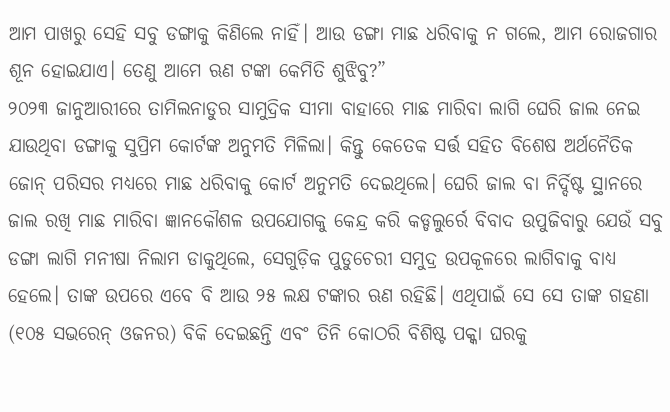ଆମ ପାଖରୁ ସେହି ସବୁ ଡଙ୍ଗାକୁ କିଣିଲେ ନାହିଁ। ଆଉ ଡଙ୍ଗା ମାଛ ଧରିବାକୁ ନ ଗଲେ, ଆମ ରୋଜଗାର ଶୂନ ହୋଇଯାଏ। ତେଣୁ ଆମେ ଋଣ ଟଙ୍କା କେମିତି ଶୁଝିବୁ?”
୨୦୨୩ ଜାନୁଆରୀରେ ତାମିଲନାଡୁର ସାମୁଦ୍ରିକ ସୀମା ବାହାରେ ମାଛ ମାରିବା ଲାଗି ଘେରି ଜାଲ ନେଇ ଯାଉଥିବା ଡଙ୍ଗାକୁ ସୁପ୍ରିମ କୋର୍ଟଙ୍କ ଅନୁମତି ମିଳିଲା। କିନ୍ତୁ କେତେକ ସର୍ତ୍ତ ସହିତ ବିଶେଷ ଅର୍ଥନୈତିକ ଜୋନ୍ ପରିସର ମଧ୍ୟରେ ମାଛ ଧରିବାକୁ କୋର୍ଟ ଅନୁମତି ଦେଇଥିଲେ। ଘେରି ଜାଲ ବା ନିର୍ଦ୍ଦିଷ୍ଟ ସ୍ଥାନରେ ଜାଲ ରଖି ମାଛ ମାରିବା ଜ୍ଞାନକୌଶଳ ଉପଯୋଗକୁ କେନ୍ଦ୍ର କରି କଡ୍ଡଲୁର୍ରେ ବିବାଦ ଉପୁଜିବାରୁ ଯେଉଁ ସବୁ ଡଙ୍ଗା ଲାଗି ମନୀଷା ନିଲାମ ଡାକୁଥିଲେ, ସେଗୁଡ଼ିକ ପୁଡୁଚେରୀ ସମୁଦ୍ର ଉପକୂଳରେ ଲାଗିବାକୁ ବାଧ୍ୟ ହେଲେ। ତାଙ୍କ ଉପରେ ଏବେ ବି ଆଉ ୨୫ ଲକ୍ଷ ଟଙ୍କାର ଋଣ ରହିଛି। ଏଥିପାଇଁ ସେ ସେ ତାଙ୍କ ଗହଣା (୧୦୫ ସଭରେନ୍ ଓଜନର) ବିକି ଦେଇଛନ୍ତି ଏବଂ ତିନି କୋଠରି ବିଶିଷ୍ଟ ପକ୍କା ଘରକୁ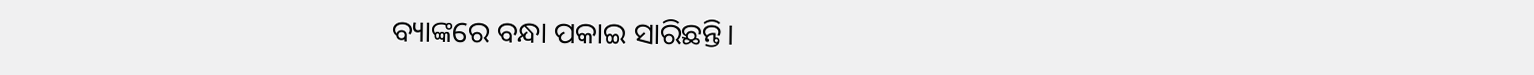ବ୍ୟାଙ୍କରେ ବନ୍ଧା ପକାଇ ସାରିଛନ୍ତି।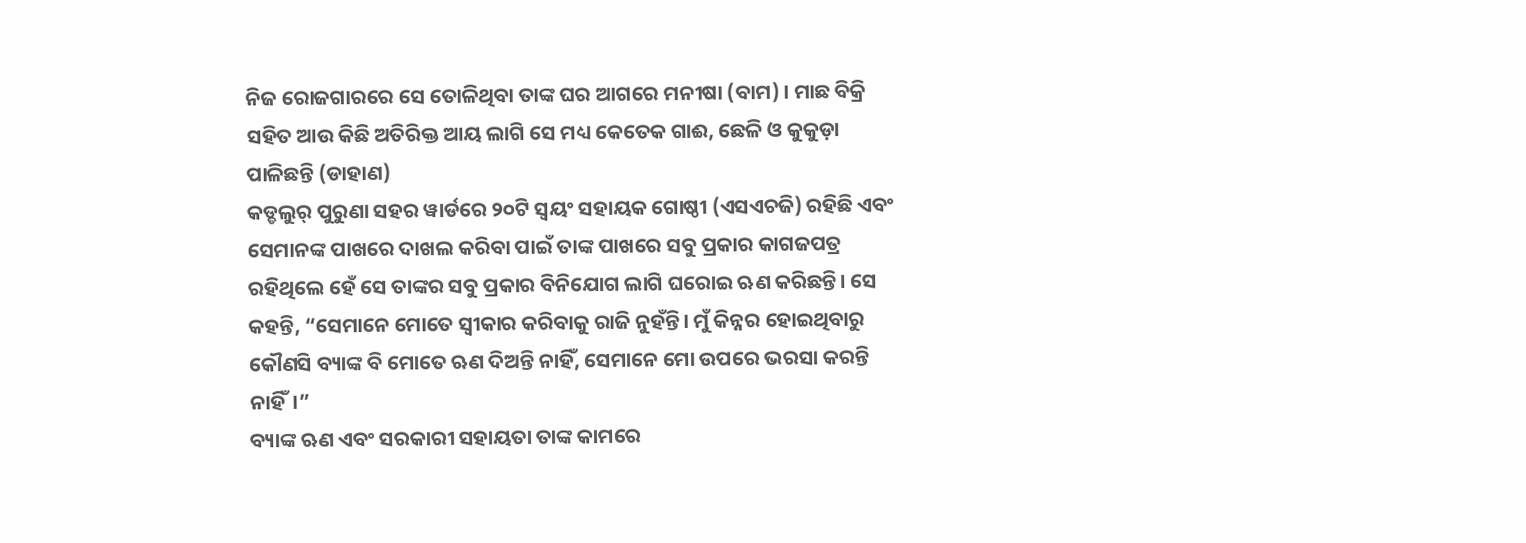ନିଜ ରୋଜଗାରରେ ସେ ତୋଳିଥିବା ତାଙ୍କ ଘର ଆଗରେ ମନୀଷା (ବାମ) । ମାଛ ବିକ୍ରି ସହିତ ଆଉ କିଛି ଅତିରିକ୍ତ ଆୟ ଲାଗି ସେ ମଧ୍ୟ କେତେକ ଗାଈ, ଛେଳି ଓ କୁକୁଡ଼ା ପାଳିଛନ୍ତି (ଡାହାଣ)
କଡ୍ଡଲୁର୍ ପୁରୁଣା ସହର ୱାର୍ଡରେ ୨୦ଟି ସ୍ୱୟଂ ସହାୟକ ଗୋଷ୍ଠୀ (ଏସଏଚଜି) ରହିଛି ଏବଂ ସେମାନଙ୍କ ପାଖରେ ଦାଖଲ କରିବା ପାଇଁ ତାଙ୍କ ପାଖରେ ସବୁ ପ୍ରକାର କାଗଜପତ୍ର ରହିଥିଲେ ହେଁ ସେ ତାଙ୍କର ସବୁ ପ୍ରକାର ବିନିଯୋଗ ଲାଗି ଘରୋଇ ଋଣ କରିଛନ୍ତି। ସେ କହନ୍ତି, “ସେମାନେ ମୋତେ ସ୍ୱୀକାର କରିବାକୁ ରାଜି ନୁହଁନ୍ତି। ମୁଁ କିନ୍ନର ହୋଇଥିବାରୁ କୌଣସି ବ୍ୟାଙ୍କ ବି ମୋତେ ଋଣ ଦିଅନ୍ତି ନାହିଁ, ସେମାନେ ମୋ ଉପରେ ଭରସା କରନ୍ତି ନାହିଁ।”
ବ୍ୟାଙ୍କ ଋଣ ଏବଂ ସରକାରୀ ସହାୟତା ତାଙ୍କ କାମରେ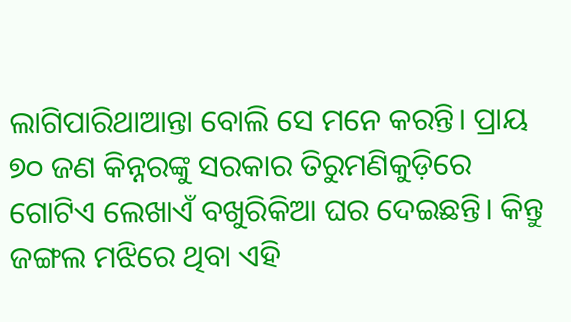ଲାଗିପାରିଥାଆନ୍ତା ବୋଲି ସେ ମନେ କରନ୍ତି। ପ୍ରାୟ ୭୦ ଜଣ କିନ୍ନରଙ୍କୁ ସରକାର ତିରୁମଣିକୁଡ଼ିରେ ଗୋଟିଏ ଲେଖାଏଁ ବଖୁରିକିଆ ଘର ଦେଇଛନ୍ତି। କିନ୍ତୁ ଜଙ୍ଗଲ ମଝିରେ ଥିବା ଏହି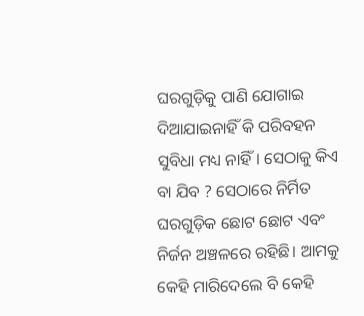ଘରଗୁଡ଼ିକୁ ପାଣି ଯୋଗାଇ ଦିଆଯାଇନାହିଁ କି ପରିବହନ ସୁବିଧା ମଧ୍ୟ ନାହିଁ। ସେଠାକୁ କିଏ ବା ଯିବ ? ସେଠାରେ ନିର୍ମିତ ଘରଗୁଡ଼ିକ ଛୋଟ ଛୋଟ ଏବଂ ନିର୍ଜନ ଅଞ୍ଚଳରେ ରହିଛି। ଆମକୁ କେହି ମାରିଦେଲେ ବି କେହି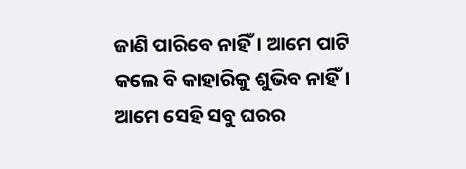ଜାଣି ପାରିବେ ନାହିଁ। ଆମେ ପାଟି କଲେ ବି କାହାରିକୁ ଶୁଭିବ ନାହିଁ। ଆମେ ସେହି ସବୁ ଘରର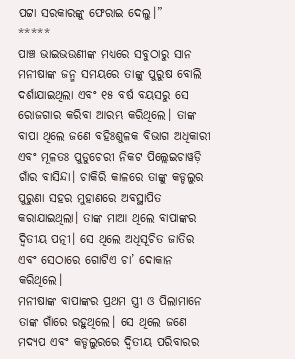ପଟ୍ଟା ସରକାରଙ୍କୁ ଫେରାଇ ଦେଲୁ।”
*****
ପାଞ୍ଚ ଭାଇଭଉଣୀଙ୍କ ମଧ୍ୟରେ ସବୁଠାରୁ ସାନ ମନୀଷାଙ୍କ ଜନ୍ମ ସମୟରେ ତାଙ୍କୁ ପୁରୁଷ ବୋଲି ଦର୍ଶାଯାଇଥିଲା ଏବଂ ୧୫ ବର୍ଷ ବୟସରୁ ସେ ରୋଜଗାର କରିବା ଆରମ୍ଭ କରିଥିଲେ। ତାଙ୍କ ବାପା ଥିଲେ ଜଣେ ବହିଃଶୁଳକ ବିଭାଗ ଅଧିକାରୀ ଏବଂ ମୂଳତଃ ପୁଡୁଚେରୀ ନିକଟ ପିଲ୍ଲେଇଚାୱଡ଼ି ଗାଁର ବାସିନ୍ଦା। ଚାକିରି କାଳରେ ତାଙ୍କୁ କଡ୍ଡଲୁର ପୁରୁଣା ସହର ମୁହାଣରେ ଅବସ୍ଥାପିତ କରାଯାଇଥିଲା। ତାଙ୍କ ମାଆ ଥିଲେ ବାପାଙ୍କର ଦ୍ୱିତୀୟ ପତ୍ନୀ। ସେ ଥିଲେ ଅଧିସୂଚିତ ଜାତିର ଏବଂ ସେଠାରେ ଗୋଟିଏ ଚା’ ଦୋକାନ କରିଥିଲେ।
ମନୀଷାଙ୍କ ବାପାଙ୍କର ପ୍ରଥମ ସ୍ତ୍ରୀ ଓ ପିଲାମାନେ ତାଙ୍କ ଗାଁରେ ରହୁଥିଲେ। ସେ ଥିଲେ ଜଣେ ମଦ୍ୟପ ଏବଂ କଡ୍ଡଲୁରରେ ଦ୍ୱିତୀୟ ପରିବାରର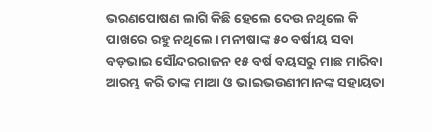ଭରଣପୋଷଣ ଲାଗି କିଛି ହେଲେ ଦେଉ ନଥିଲେ କି ପାଖରେ ରହୁ ନଥିଲେ। ମନୀଷାଙ୍କ ୫୦ ବର୍ଷୀୟ ସବା ବଡ଼ଭାଇ ସୌନ୍ଦରରାଜନ ୧୫ ବର୍ଷ ବୟସରୁ ମାଛ ମାରିବା ଆରମ୍ଭ କରି ତାଙ୍କ ମାଆ ଓ ଭାଇଭଉଣୀମାନଙ୍କ ସହାୟତା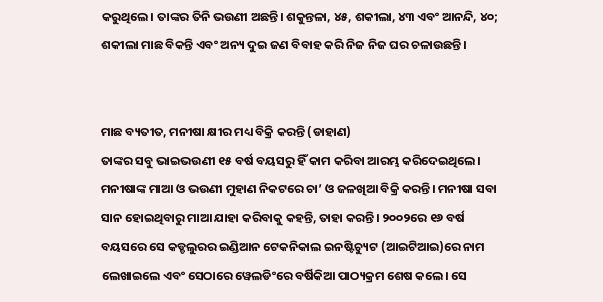କରୁଥିଲେ। ତାଙ୍କର ତିନି ଭଉଣୀ ଅଛନ୍ତି। ଶକୁନ୍ତଳା, ୪୫, ଶକୀଲା, ୪୩ ଏବଂ ଆନନ୍ଦି, ୪୦; ଶକୀଲା ମାଛ ବିକନ୍ତି ଏବଂ ଅନ୍ୟ ଦୁଇ ଜଣ ବିବାହ କରି ନିଜ ନିଜ ଘର ଚଳାଉଛନ୍ତି।


ମାଛ ବ୍ୟତୀତ, ମନୀଷା କ୍ଷୀର ମଧ୍ୟ ବିକ୍ରି କରନ୍ତି (ଡାହାଣ)
ତାଙ୍କର ସବୁ ଭାଇଭଉଣୀ ୧୫ ବର୍ଷ ବୟସରୁ ହିଁ କାମ କରିବା ଆରମ୍ଭ କରିଦେଇଥିଲେ। ମନୀଷାଙ୍କ ମାଆ ଓ ଭଉଣୀ ମୁହାଣ ନିକଟରେ ଚା’ ଓ ଜଳଖିଆ ବିକ୍ରି କରନ୍ତି। ମନୀଷା ସବା ସାନ ହୋଇଥିବାରୁ ମାଆ ଯାହା କରିବାକୁ କହନ୍ତି, ତାହା କରନ୍ତି। ୨୦୦୨ରେ ୧୬ ବର୍ଷ ବୟସରେ ସେ କଡ୍ଡଲୁରର ଇଣ୍ଡିଆନ ଟେକନିକାଲ ଇନଷ୍ଟିଚ୍ୟୁଟ (ଆଇଟିଆଇ)ରେ ନାମ ଲେଖାଇଲେ ଏବଂ ସେଠାରେ ୱେଲଡିଂରେ ବର୍ଷିକିଆ ପାଠ୍ୟକ୍ରମ ଶେଷ କଲେ। ସେ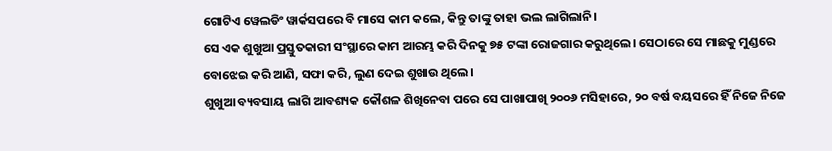ଗୋଟିଏ ୱେଲଡିଂ ୱାର୍କସପରେ ବି ମାସେ କାମ କଲେ, କିନ୍ତୁ ତାଙ୍କୁ ତାହା ଭଲ ଲାଗିଲାନି।
ସେ ଏକ ଶୁଖୁଆ ପ୍ରସ୍ତୁତକାରୀ ସଂସ୍ଥାରେ କାମ ଆରମ୍ଭ କରି ଦିନକୁ ୭୫ ଟଙ୍କା ରୋଜଗାର କରୁଥିଲେ। ସେଠାରେ ସେ ମାଛକୁ ମୁଣ୍ଡରେ ବୋଝେଇ କରି ଆଣି, ସଫା କରି, ଲୁଣ ଦେଇ ଶୁଖାଉ ଥିଲେ।
ଶୁଖୁଆ ବ୍ୟବସାୟ ଲାଗି ଆବଶ୍ୟକ କୌଶଳ ଶିଖିନେବା ପରେ ସେ ପାଖାପାଖି ୨୦୦୬ ମସିହାରେ, ୨୦ ବର୍ଷ ବୟସରେ ହିଁ ନିଜେ ନିଜେ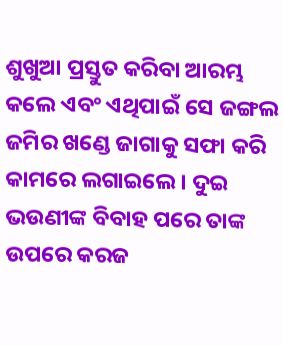ଶୁଖୁଆ ପ୍ରସ୍ତୁତ କରିବା ଆରମ୍ଭ କଲେ ଏବଂ ଏଥିପାଇଁ ସେ ଜଙ୍ଗଲ ଜମିର ଖଣ୍ଡେ ଜାଗାକୁ ସଫା କରି କାମରେ ଲଗାଇଲେ। ଦୁଇ ଭଉଣୀଙ୍କ ବିବାହ ପରେ ତାଙ୍କ ଉପରେ କରଜ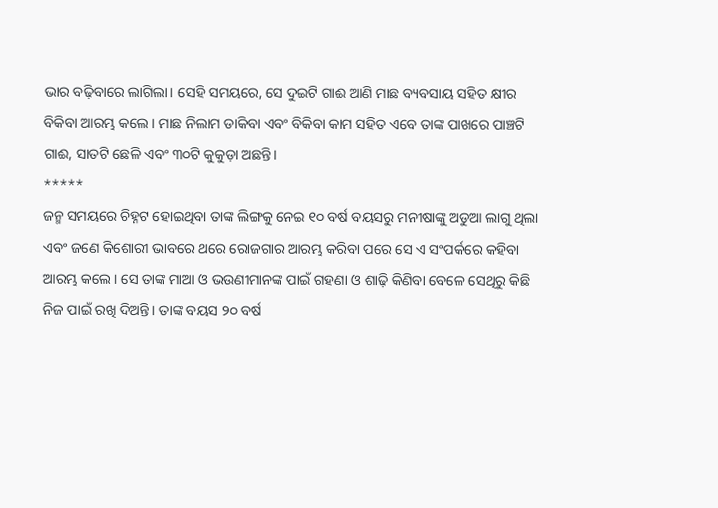ଭାର ବଢ଼ିବାରେ ଲାଗିଲା। ସେହି ସମୟରେ, ସେ ଦୁଇଟି ଗାଈ ଆଣି ମାଛ ବ୍ୟବସାୟ ସହିତ କ୍ଷୀର ବିକିବା ଆରମ୍ଭ କଲେ। ମାଛ ନିଲାମ ଡାକିବା ଏବଂ ବିକିବା କାମ ସହିତ ଏବେ ତାଙ୍କ ପାଖରେ ପାଞ୍ଚଟି ଗାଈ, ସାତଟି ଛେଳି ଏବଂ ୩୦ଟି କୁକୁଡ଼ା ଅଛନ୍ତି।
*****
ଜନ୍ମ ସମୟରେ ଚିହ୍ନଟ ହୋଇଥିବା ତାଙ୍କ ଲିଙ୍ଗକୁ ନେଇ ୧୦ ବର୍ଷ ବୟସରୁ ମନୀଷାଙ୍କୁ ଅଡୁଆ ଲାଗୁ ଥିଲା ଏବଂ ଜଣେ କିଶୋରୀ ଭାବରେ ଥରେ ରୋଜଗାର ଆରମ୍ଭ କରିବା ପରେ ସେ ଏ ସଂପର୍କରେ କହିବା ଆରମ୍ଭ କଲେ। ସେ ତାଙ୍କ ମାଆ ଓ ଭଉଣୀମାନଙ୍କ ପାଇଁ ଗହଣା ଓ ଶାଢ଼ି କିଣିବା ବେଳେ ସେଥିରୁ କିଛି ନିଜ ପାଇଁ ରଖି ଦିଅନ୍ତି। ତାଙ୍କ ବୟସ ୨୦ ବର୍ଷ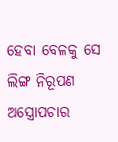ହେବା ବେଳକୁ ସେ ଲିଙ୍ଗ ନିରୂପଣ ଅସ୍ତ୍ରୋପଚାର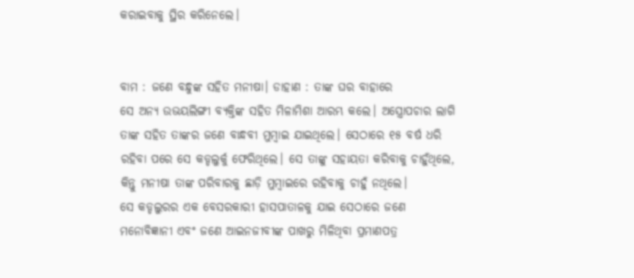କରାଇବାକୁ ସ୍ଥିର କରିନେଲେ।


ବାମ : ଜଣେ ବନ୍ଧୁଙ୍କ ସହିତ ମନୀଷା। ଡାହାଣ : ତାଙ୍କ ଘର ବାହାରେ
ସେ ଅନ୍ୟ ଉଭୟଲିଙ୍ଗୀ ବ୍ୟକ୍ତିଙ୍କ ସହିତ ମିଳାମିଶା ଆରମ୍ଭ କଲେ। ଅସ୍ତ୍ରୋପଚାର ଲାଗି ତାଙ୍କ ସହିତ ତାଙ୍କର ଜଣେ ବାନ୍ଧବୀ ମୁମ୍ବାଇ ଯାଇଥିଲେ। ସେଠାରେ ୧୫ ବର୍ଷ ଧରି ରହିବା ପରେ ସେ କଡ୍ଡଲୁର୍କୁ ଫେରିଥିଲେ। ସେ ତାଙ୍କୁ ସହାୟତା କରିବାକୁ ଚାହୁଁଥିଲେ, କିନ୍ତୁ ମନୀଷା ତାଙ୍କ ପରିବାରକୁ ଛାଡ଼ି ମୁମ୍ବାଇରେ ରହିବାକୁ ଚାହୁଁ ନଥିଲେ।
ସେ କଡ୍ଡଲୁରର ଏକ ବେସରକାରୀ ହାସପାତାଳକୁ ଯାଇ ସେଠାରେ ଜଣେ ମନୋବିଜ୍ଞାନୀ ଏବଂ ଜଣେ ଆଇନଜୀବୀଙ୍କ ପାଖରୁ ମିଳିଥିବା ପ୍ରମାଣପତ୍ର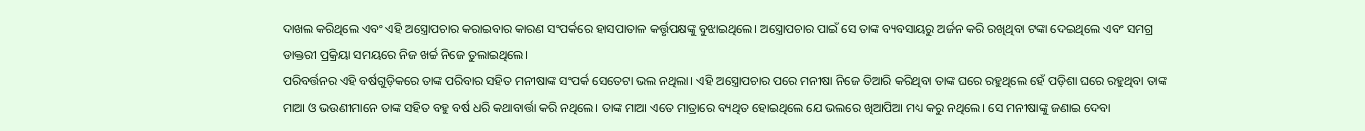ଦାଖଲ କରିଥିଲେ ଏବଂ ଏହି ଅସ୍ତ୍ରୋପଚାର କରାଇବାର କାରଣ ସଂପର୍କରେ ହାସପାତାଳ କର୍ତ୍ତୃପକ୍ଷଙ୍କୁ ବୁଝାଇଥିଲେ। ଅସ୍ତ୍ରୋପଚାର ପାଇଁ ସେ ତାଙ୍କ ବ୍ୟବସାୟରୁ ଅର୍ଜନ କରି ରଖିଥିବା ଟଙ୍କା ଦେଇଥିଲେ ଏବଂ ସମଗ୍ର ଡାକ୍ତରୀ ପ୍ରକ୍ରିୟା ସମୟରେ ନିଜ ଖର୍ଚ୍ଚ ନିଜେ ତୁଲାଇଥିଲେ।
ପରିବର୍ତ୍ତନର ଏହି ବର୍ଷଗୁଡ଼ିକରେ ତାଙ୍କ ପରିବାର ସହିତ ମନୀଷାଙ୍କ ସଂପର୍କ ସେତେଟା ଭଲ ନଥିଲା। ଏହି ଅସ୍ତ୍ରୋପଚାର ପରେ ମନୀଷା ନିଜେ ତିଆରି କରିଥିବା ତାଙ୍କ ଘରେ ରହୁଥିଲେ ହେଁ ପଡ଼ିଶା ଘରେ ରହୁଥିବା ତାଙ୍କ ମାଆ ଓ ଭଉଣୀମାନେ ତାଙ୍କ ସହିତ ବହୁ ବର୍ଷ ଧରି କଥାବାର୍ତ୍ତା କରି ନଥିଲେ। ତାଙ୍କ ମାଆ ଏତେ ମାତ୍ରାରେ ବ୍ୟଥିତ ହୋଇଥିଲେ ଯେ ଭଲରେ ଖିଆପିଆ ମଧ୍ୟ କରୁ ନଥିଲେ। ସେ ମନୀଷାଙ୍କୁ ଜଣାଇ ଦେବା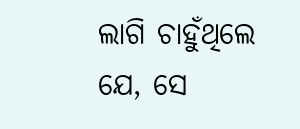ଲାଗି ଚାହୁଁଥିଲେ ଯେ, ସେ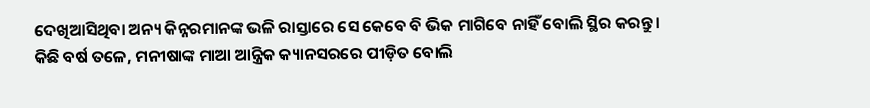ଦେଖିଆସିଥିବା ଅନ୍ୟ କିନ୍ନରମାନଙ୍କ ଭଳି ରାସ୍ତାରେ ସେ କେବେ ବି ଭିକ ମାଗିବେ ନାହିଁ ବୋଲି ସ୍ଥିର କରନ୍ତୁ।
କିଛି ବର୍ଷ ତଳେ, ମନୀଷାଙ୍କ ମାଆ ଆନ୍ତ୍ରିକ କ୍ୟାନସରରେ ପୀଡ଼ିତ ବୋଲି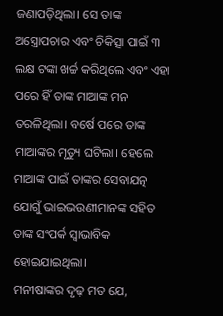ଜଣାପଡ଼ିଥିଲା। ସେ ତାଙ୍କ ଅସ୍ତ୍ରୋପଚାର ଏବଂ ଚିକିତ୍ସା ପାଇଁ ୩ ଲକ୍ଷ ଟଙ୍କା ଖର୍ଚ୍ଚ କରିଥିଲେ ଏବଂ ଏହା ପରେ ହିଁ ତାଙ୍କ ମାଆଙ୍କ ମନ ତରଳିଥିଲା। ବର୍ଷେ ପରେ ତାଙ୍କ ମାଆଙ୍କର ମୃତ୍ୟୁ ଘଟିଲା। ହେଲେ ମାଆଙ୍କ ପାଇଁ ତାଙ୍କର ସେବାଯତ୍ନ ଯୋଗୁଁ ଭାଇଭଉଣୀମାନଙ୍କ ସହିତ ତାଙ୍କ ସଂପର୍କ ସ୍ୱାଭାବିକ ହୋଇଯାଇଥିଲା।
ମନୀଷାଙ୍କର ଦୃଢ଼ ମତ ଯେ,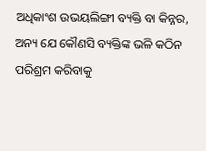ଅଧିକାଂଶ ଉଭୟଲିଙ୍ଗୀ ବ୍ୟକ୍ତି ବା କିନ୍ନର, ଅନ୍ୟ ଯେ କୌଣସି ବ୍ୟକ୍ତିଙ୍କ ଭଳି କଠିନ ପରିଶ୍ରମ କରିବାକୁ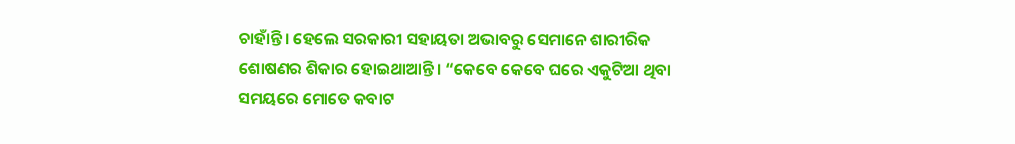ଚାହାଁନ୍ତି। ହେଲେ ସରକାରୀ ସହାୟତା ଅଭାବରୁ ସେମାନେ ଶାରୀରିକ ଶୋଷଣର ଶିକାର ହୋଇଥାଆନ୍ତି। “କେବେ କେବେ ଘରେ ଏକୁଟିଆ ଥିବା ସମୟରେ ମୋତେ କବାଟ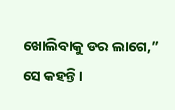ଖୋଲିବାକୁ ଡର ଲାଗେ,” ସେ କହନ୍ତି।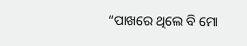“ପାଖରେ ଥିଲେ ବି ମୋ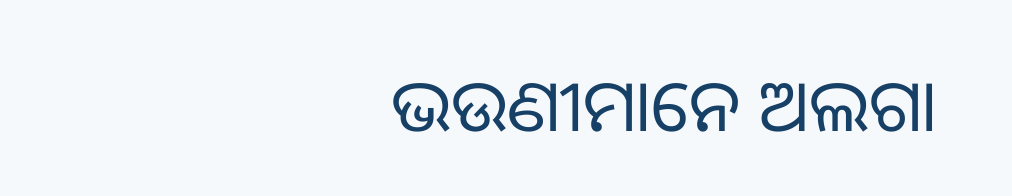ଭଉଣୀମାନେ ଅଲଗା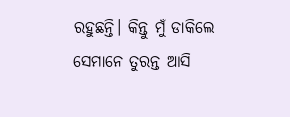ରହୁଛନ୍ତି। କିନ୍ତୁ ମୁଁ ଡାକିଲେ ସେମାନେ ତୁରନ୍ତ ଆସି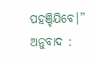ପହଞ୍ଚିଯିବେ।”
ଅନୁବାଦ :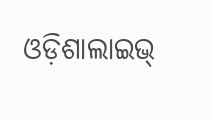ଓଡ଼ିଶାଲାଇଭ୍